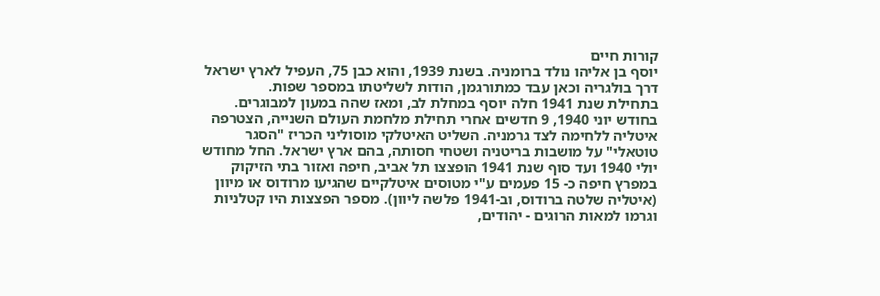קורות חיים
יוסף בן אליהו נולד ברומניה. בשנת 1939, והוא כבן 75, העפיל לארץ ישראל דרך בולגריה וכאן עבד כמתורגמן, הודות לשליטתו במספר שפות.
בתחילת שנת 1941 חלה יוסף במחלת לב, ומאז שהה במעון למבוגרים.
בחודש יוני 1940, 9 חדשים אחרי תחילת מלחמת העולם השנייה, הצטרפה איטליה ללחימה לצד גרמניה. השליט האיטלקי מוסוליני הכריז "הסגר טוטאלי" על מושבות בריטניה ושטחי חסותה, בהם ארץ ישראל. החל מחודש יולי 1940 ועד סוף שנת 1941 הופצצו תל אביב, חיפה ואזור בתי הזיקוק במפרץ חיפה כ- 15 פעמים ע"י מטוסים איטלקיים שהגיעו מרודוס או מיוון (איטליה שלטה ברודוס, וב-1941 פלשה ליוון). מספר הפצצות היו קטלניות וגרמו למאות הרוגים - יהודים,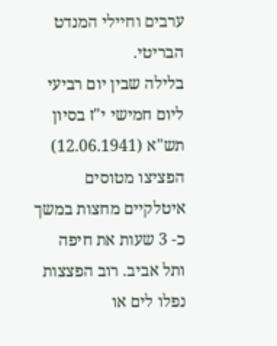ערבים וחיילי המנדט הבריטי.
בלילה שבין יום רביעי ליום חמישי י"ז בסיון תש"א (12.06.1941) הפציצו מטוסים איטלקיים מחצות במשך כ- 3 שעות את חיפה ותל אביב. רוב הפצצות נפלו לים או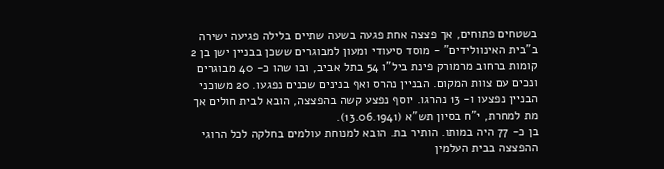בשטחים פתוחים, אך פצצה אחת פגעה בשעה שתיים בלילה פגיעה ישירה ב"בית האינוולידים" - מוסד סיעודי ומעון למבוגרים ששכן בבניין ישן בן 2 קומות ברחוב מרמורק פינת ביל"ו 54 בתל אביב, ובו שהו כ- 40 מבוגרים ונכים עם צוות המקום. הבניין נהרס ואף בנינים שכנים נפגעו. 20 משוכני הבניין נפצעו ו- 13 נהרגו. יוסף נפצע קשה בהפצצה, הובא לבית חולים אך מת למחרת, י"ח בסיון תש"א (13.06.1941).
בן כ- 77 היה במותו. הותיר בת. הובא למנוחת עולמים בחלקה לכל הרוגי ההפצצה בבית העלמין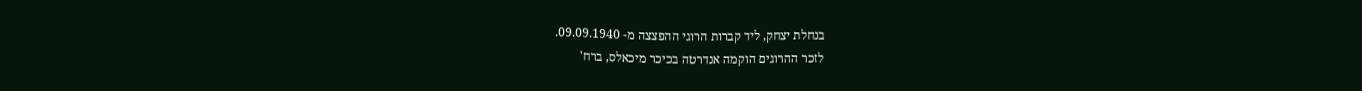בנחלת יצחק, ליד קברות הרוגי ההפצצה מ- 09.09.1940.
לזכר ההרוגים הוקמה אנדרטה בכיכר מיכאלס, ברח'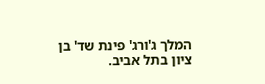המלך ג'ורג' פינת שד' בן ציון בתל אביב.